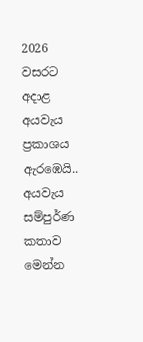2026 වසරට අදාළ අයවැය ප්‍රකාශය ඇරඹෙයි.. අයවැය සම්පුර්ණ කතාව මෙන්න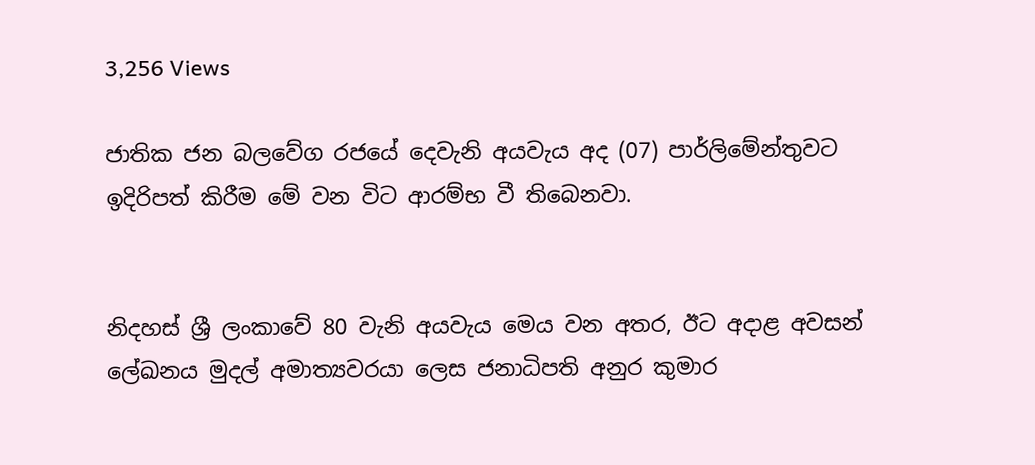3,256 Views

ජාතික ජන බලවේග රජයේ දෙවැනි අයවැය අද (07) පාර්ලිමේන්තුවට ඉදිරිපත් කිරීම මේ වන විට ආරම්භ වී තිබෙනවා.


නිදහස් ශ්‍රී ලංකාවේ 80 වැනි අයවැය මෙය වන අතර, ඊට අදාළ අවසන් ලේඛනය මුදල් අමාත්‍යවරයා ලෙස ජනාධිපති අනුර කුමාර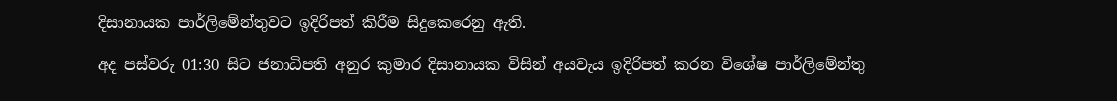දිසානායක පාර්ලිමේන්තුවට ඉදිරිපත් කිරීම සිදුකෙරෙනු ඇති.

අද පස්වරු 01:30 සිට ජනාධිපති අනුර කුමාර දිසානායක විසින් අයවැය ඉදිරිපත් කරන විශේෂ පාර්ලිමේන්තු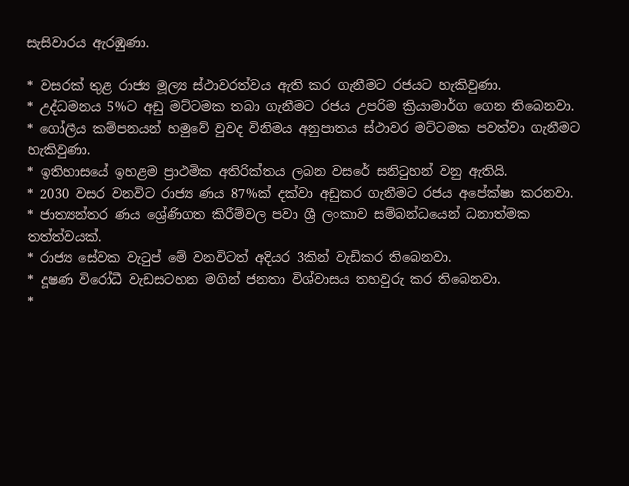සැසිවාරය ඇරඹුණා.

* වසරක් තුළ රාජ්‍ය මූල්‍ය ස්ථාවරත්වය ඇති කර ගැනීමට රජයට හැකිවුණා.
* උද්ධමනය 5%ට අඩු මට්ටමක තබා ගැනීමට රජය උපරිම ක්‍රියාමාර්ග ගෙන තිබෙනවා.
* ගෝලීය කම්පනයන් හමුවේ වුවද විනිමය අනුපාතය ස්ථාවර මට්ටමක පවත්වා ගැනීමට හැකිවුණා.
* ඉතිහාසයේ ඉහළම ප්‍රාථමික අතිරික්තය ලබන වසරේ සනිටුහන් වනු ඇතියි.
* 2030 වසර වනවිට රාජ්‍ය ණය 87%ක් දක්වා අඩුකර ගැනීමට රජය අපේක්ෂා කරනවා.
* ජාත්‍යන්තර ණය ශ්‍රේණිගත කිරීම්වල පවා ශ්‍රී ලංකාව සම්බන්ධයෙන් ධනාත්මක තත්ත්වයක්.
* රාජ්‍ය සේවක වැටුප් මේ වනවිටත් අදියර 3කින් වැඩිකර තිබෙනවා.
* දූෂණ විරෝධී වැඩසටහන මගින් ජනතා විශ්වාසය තහවුරු කර තිබෙනවා.
*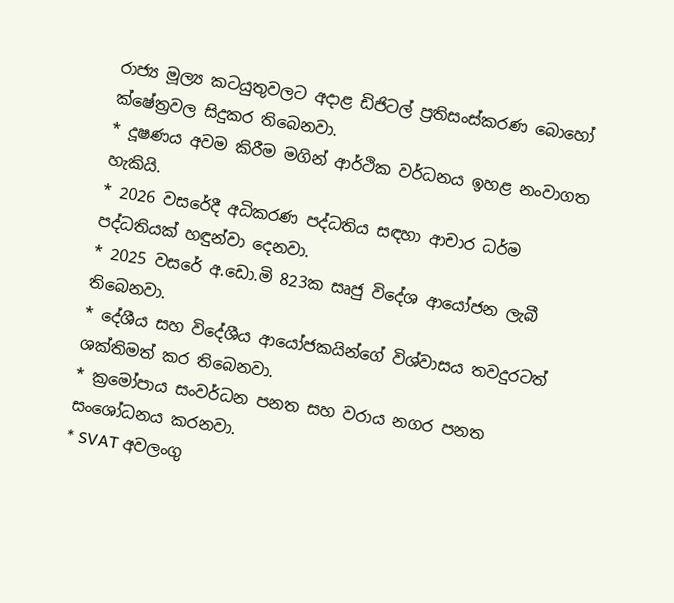රාජ්‍ය මූල්‍ය කටයුතුවලට අදාළ ඩිජිටල් ප්‍රතිසංස්කරණ බොහෝ ක්ෂේත්‍රවල සිදුකර තිබෙනවා.
* දූෂණය අවම කිරීම මගින් ආර්ථික වර්ධනය ඉහළ නංවාගත හැකියි.
* 2026 වසරේදී අධිකරණ පද්ධතිය සඳහා ආචාර ධර්ම පද්ධතියක් හඳුන්වා දෙනවා.
* 2025 වසරේ අ.ඩො.මි 823ක සෘජු විදේශ ආයෝජන ලැබී තිබෙනවා.
* දේශීය සහ විදේශීය ආයෝජකයින්ගේ විශ්වාසය තවදුරටත් ශක්තිමත් කර තිබෙනවා.
* ක්‍රමෝපාය සංවර්ධන පනත සහ වරාය නගර පනත සංශෝධනය කරනවා.
* SVAT අවලංගු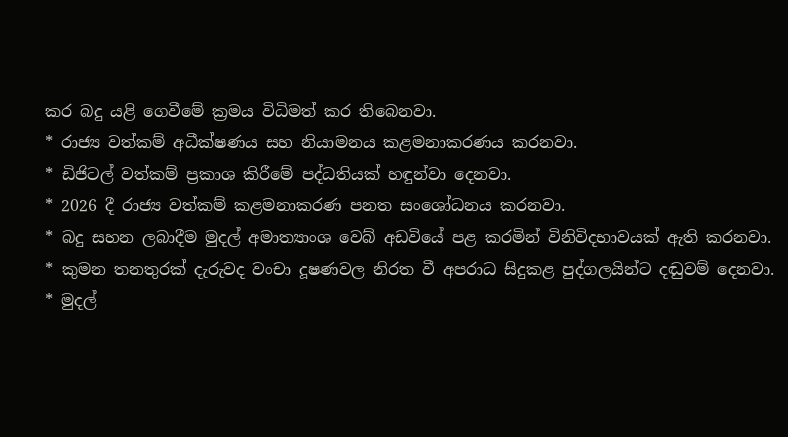කර බදු යළි ගෙවීමේ ක්‍රමය විධිමත් කර තිබෙනවා.
* රාජ්‍ය වත්කම් අධීක්ෂණය සහ නියාමනය කළමනාකරණය කරනවා.
* ඩිජිටල් වත්කම් ප්‍රකාශ කිරීමේ පද්ධතියක් හඳුන්වා දෙනවා.
* 2026 දී රාජ්‍ය වත්කම් කළමනාකරණ පනත සංශෝධනය කරනවා.
* බදු සහන ලබාදීම මුදල් අමාත්‍යාංශ වෙබ් අඩවියේ පළ කරමින් විනිවිදභාවයක් ඇති කරනවා.
* කුමන තනතුරක් දැරුවද වංචා දූෂණවල නිරත වී අපරාධ සිදුකළ පුද්ගලයින්ට දඬුවම් දෙනවා.
* මුදල්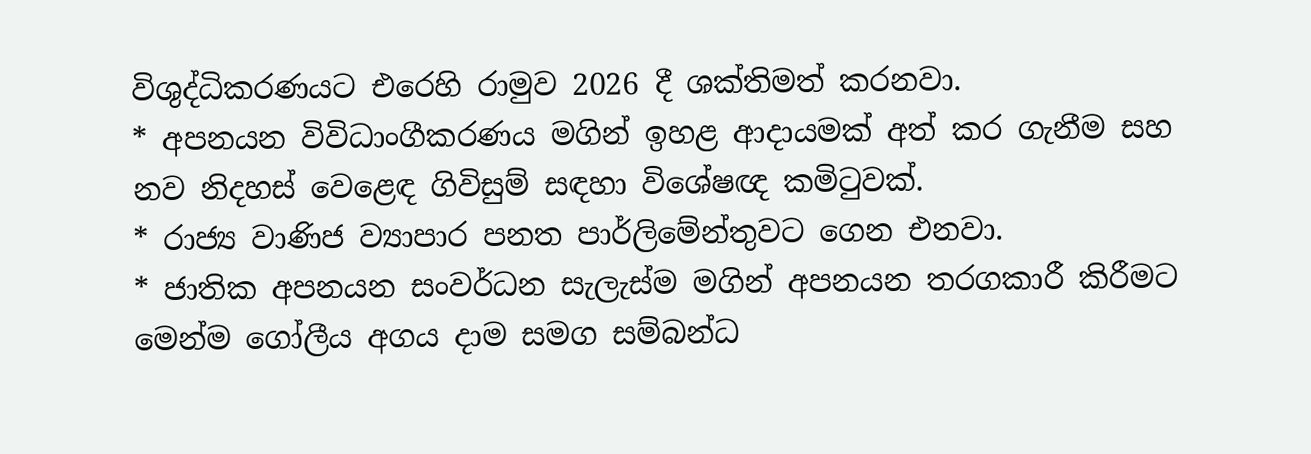විශුද්ධිකරණයට එරෙහි රාමුව 2026 දී ශක්තිමත් කරනවා.
* අපනයන විවිධාංගීකරණය මගින් ඉහළ ආදායමක් අත් කර ගැනීම සහ නව නිදහස් වෙළෙඳ ගිවිසුම් සඳහා විශේෂඥ කමිටුවක්.
* රාජ්‍ය වාණිජ ව්‍යාපාර පනත පාර්ලිමේන්තුවට ගෙන එනවා.
* ජාතික අපනයන සංවර්ධන සැලැස්ම මගින් අපනයන තරගකාරී කිරීමට මෙන්ම ගෝලීය අගය දාම සමග සම්බන්ධ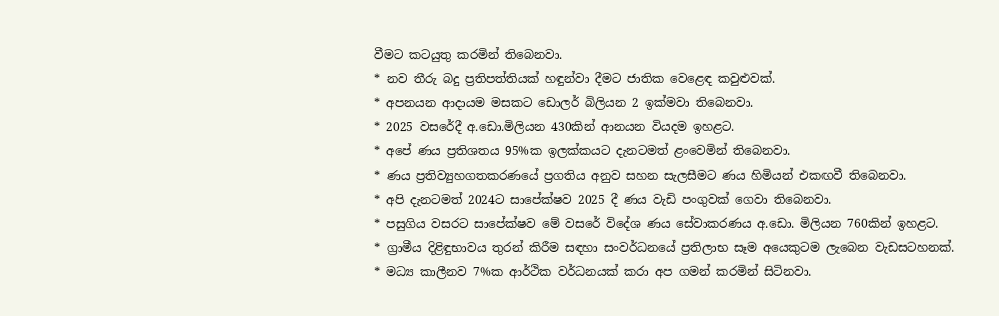වීමට කටයුතු කරමින් තිබෙනවා.
* නව තීරු බදු ප්‍රතිපත්තියක් හඳුන්වා දීමට ජාතික වෙළෙඳ කවුළුවක්.
* අපනයන ආදායම මසකට ඩොලර් බිලියන 2 ඉක්මවා තිබෙනවා.
* 2025 වසරේදී අ.ඩො.මිලියන 430කින් ආනයන වියදම ඉහළට.
* අපේ ණය ප්‍රතිශතය 95%ක ඉලක්කයට දැනටමත් ළංවෙමින් තිබෙනවා.
* ණය ප්‍රතිව්‍යුහගතකරණයේ ප්‍රගතිය අනුව සහන සැලසීමට ණය හිමියන් එකඟවී තිබෙනවා.
* අපි දැනටමත් 2024ට සාපේක්ෂව 2025 දී ණය වැඩි පංගුවක් ගෙවා තිබෙනවා.
* පසුගිය වසරට සාපේක්ෂව මේ වසරේ විදේශ ණය සේවාකරණය අ.ඩො. මිලියන 760කින් ඉහළට.
* ග්‍රාමීය දිළිඳුභාවය තුරන් කිරීම සඳහා සංවර්ධනයේ ප්‍රතිලාභ සෑම අයෙකුටම ලැබෙන වැඩසටහනක්.
* මධ්‍ය කාලීනව 7%ක ආර්ථික වර්ධනයක් කරා අප ගමන් කරමින් සිටිනවා.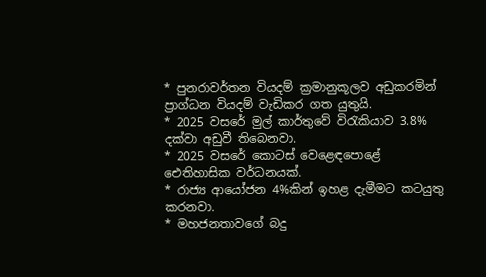* පුනරාවර්තන වියදම් ක්‍රමානුකූලව අඩුකරමින් ප්‍රාග්ධන වියදම් වැඩිකර ගත යුතුයි.
* 2025 වසරේ මුල් කාර්තුවේ විරැකියාව 3.8% දක්වා අඩුවී තිබෙනවා.
* 2025 වසරේ කොටස් වෙළෙඳපොළේ ඓතිහාසික වර්ධනයක්.
* රාජ්‍ය ආයෝජන 4%කින් ඉහළ දැමීමට කටයුතු කරනවා.
* මහජනතාවගේ බදු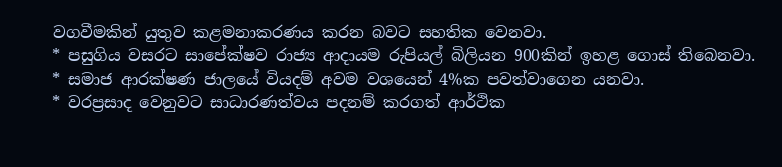වගවීමකින් යුතුව කළමනාකරණය කරන බවට සහතික වෙනවා.
* පසුගිය වසරට සාපේක්ෂව රාජ්‍ය ආදායම රුපියල් බිලියන 900කින් ඉහළ ගොස් තිබෙනවා.
* සමාජ ආරක්ෂණ ජාලයේ වියදම් අවම වශයෙන් 4%ක පවත්වාගෙන යනවා.
* වරප්‍රසාද වෙනුවට සාධාරණත්වය පදනම් කරගත් ආර්ථික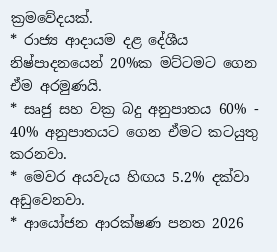ක්‍රමවේදයක්.
* රාජ්‍ය ආදායම දළ දේශීය නිෂ්පාදනයෙන් 20%ක මට්ටමට ගෙන ඒම අරමුණයි.
* සෘජු සහ වක්‍ර බදු අනුපාතය 60% - 40% අනුපාතයට ගෙන ඒමට කටයුතු කරනවා.
* මෙවර අයවැය හිඟය 5.2% දක්වා අඩුවෙනවා.
* ආයෝජන ආරක්ෂණ පනත 2026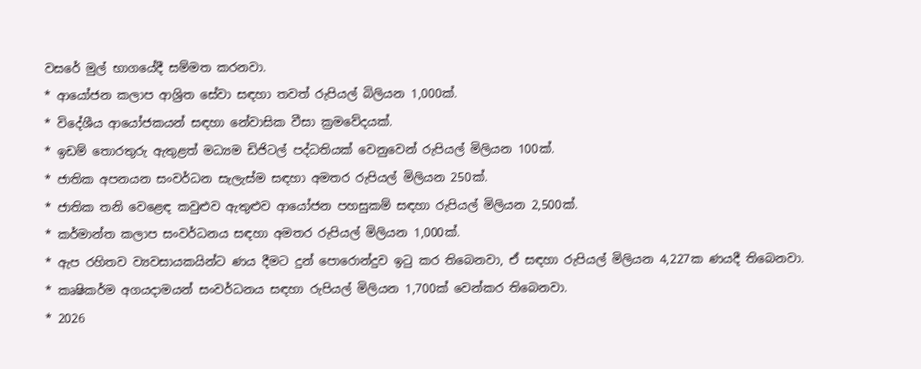වසරේ මුල් භාගයේදී සම්මත කරනවා.
* ආයෝජන කලාප ආශ්‍රිත සේවා සඳහා තවත් රුපියල් බිලියන 1,000ක්.
* විදේශීය ආයෝජකයන් සඳහා නේවාසික වීසා ක්‍රමවේදයක්.
* ඉඩම් තොරතුරු ඇතුළත් මධ්‍යම ඩිජිටල් පද්ධතියක් වෙනුවෙන් රුපියල් මිලියන 100ක්.
* ජාතික අපනයන සංවර්ධන සැලැස්ම සඳහා අමතර රුපියල් මිලියන 250ක්.
* ජාතික තනි වෙළෙඳ කවුළුව ඇතුළුව ආයෝජන පහසුකම් සඳහා රුපියල් මිලියන 2,500ක්.
* කර්මාන්ත කලාප සංවර්ධනය සඳහා අමතර රුපියල් මිලියන 1,000ක්.
* ඇප රහිතව ව්‍යවසායකයින්ට ණය දීමට දුන් පොරොන්දුව ඉටු කර තිබෙනවා, ඒ සඳහා රුපියල් මිලියන 4,227ක ණයදී තිබෙනවා.
* කෘෂිකර්ම අගයදාමයන් සංවර්ධනය සඳහා රුපියල් මිලියන 1,700ක් වෙන්කර තිබෙනවා.
* 2026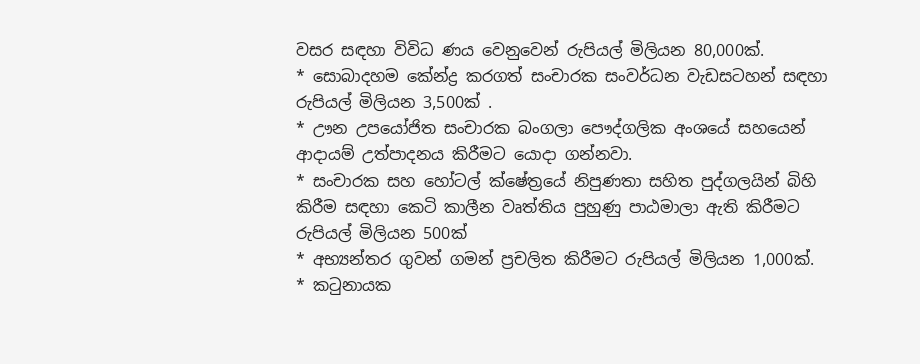වසර සඳහා විවිධ ණය වෙනුවෙන් රුපියල් මිලියන 80,000ක්.
* සොබාදහම කේන්ද්‍ර කරගත් සංචාරක සංවර්ධන වැඩසටහන් සඳහා රුපියල් මිලියන 3,500ක් .
* ඌන උපයෝජිත සංචාරක බංගලා පෞද්ගලික අංශයේ සහයෙන් ආදායම් උත්පාදනය කිරීමට යොදා ගන්නවා.
* සංචාරක සහ හෝටල් ක්ෂේත්‍රයේ නිපුණතා සහිත පුද්ගලයින් බිහි කිරීම සඳහා කෙටි කාලීන වෘත්තිය පුහුණු පාඨමාලා ඇති කිරීමට රුපියල් මිලියන 500ක්
* අභ්‍යන්තර ගුවන් ගමන් ප්‍රචලිත කිරීමට රුපියල් මිලියන 1,000ක්.
* කටුනායක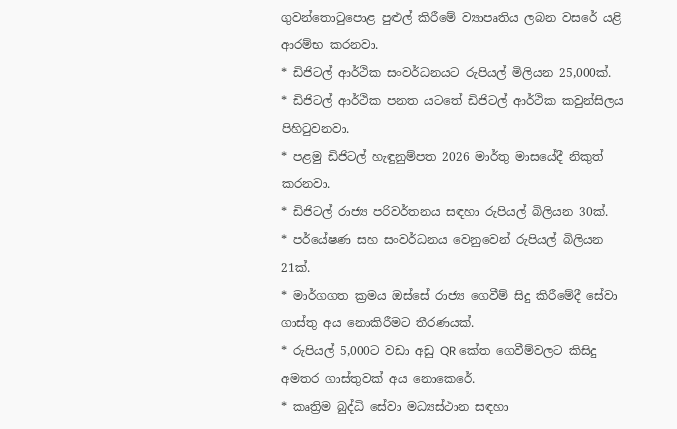ගුවන්තොටුපොළ පුළුල් කිරීමේ ව්‍යාපෘතිය ලබන වසරේ යළි ආරම්භ කරනවා.
* ඩිජිටල් ආර්ථික සංවර්ධනයට රුපියල් මිලියන 25,000ක්.
* ඩිජිටල් ආර්ථික පනත යටතේ ඩිජිටල් ආර්ථික කවුන්සිලය පිහිටුවනවා.
* පළමු ඩිජිටල් හැඳුනුම්පත 2026 මාර්තු මාසයේදී නිකුත් කරනවා.
* ඩිජිටල් රාජ්‍ය පරිවර්තනය සඳහා රුපියල් බිලියන 30ක්.
* පර්යේෂණ සහ සංවර්ධනය වෙනුවෙන් රුපියල් බිලියන 21ක්.
* මාර්ගගත ක්‍රමය ඔස්සේ රාජ්‍ය ගෙවීම් සිදු කිරීමේදී සේවා ගාස්තු අය නොකිරීමට තීරණයක්.
* රුපියල් 5,000ට වඩා අඩු QR කේත ගෙවීම්වලට කිසිදු අමතර ගාස්තුවක් අය නොකෙරේ.
* කෘත්‍රිම බුද්ධි සේවා මධ්‍යස්ථාන සඳහා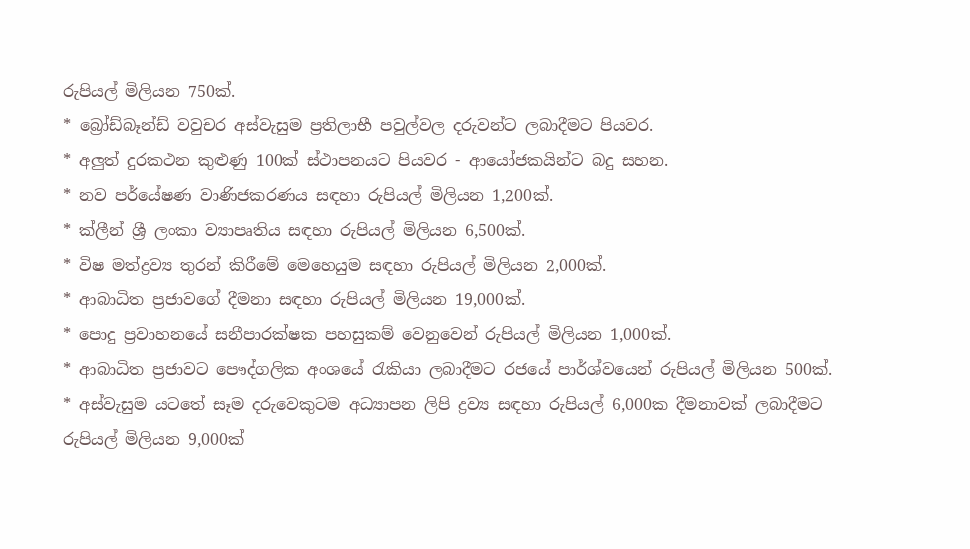රුපියල් මිලියන 750ක්.
* බ්‍රෝඩ්බෑන්ඩ් වවුචර අස්වැසුම ප්‍රතිලාභී පවුල්වල දරුවන්ට ලබාදීමට පියවර.
* අලුත් දුරකථන කුළුණු 100ක් ස්ථාපනයට පියවර - ආයෝජකයින්ට බදු සහන.
* නව පර්යේෂණ වාණිජකරණය සඳහා රුපියල් මිලියන 1,200ක්.
* ක්ලීන් ශ්‍රී ලංකා ව්‍යාපෘතිය සඳහා රුපියල් මිලියන 6,500ක්.
* විෂ මත්ද්‍රව්‍ය තුරන් කිරීමේ මෙහෙයුම සඳහා රුපියල් මිලියන 2,000ක්.
* ආබාධිත ප්‍රජාවගේ දීමනා සඳහා රුපියල් මිලියන 19,000ක්.
* පොදු ප්‍රවාහනයේ සනීපාරක්ෂක පහසුකම් වෙනුවෙන් රුපියල් මිලියන 1,000ක්.
* ආබාධිත ප්‍රජාවට පෞද්ගලික අංශයේ රැකියා ලබාදීමට රජයේ පාර්ශ්වයෙන් රුපියල් මිලියන 500ක්.
* අස්වැසුම යටතේ සෑම දරුවෙකුටම අධ්‍යාපන ලිපි ද්‍රව්‍ය සඳහා රුපියල් 6,000ක දීමනාවක් ලබාදීමට රුපියල් මිලියන 9,000ක්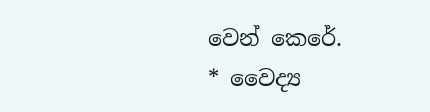වෙන් කෙරේ.
* වෛද්‍ය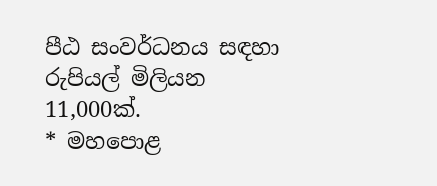පීඨ සංවර්ධනය සඳහා රුපියල් මිලියන 11,000ක්.
* මහපොළ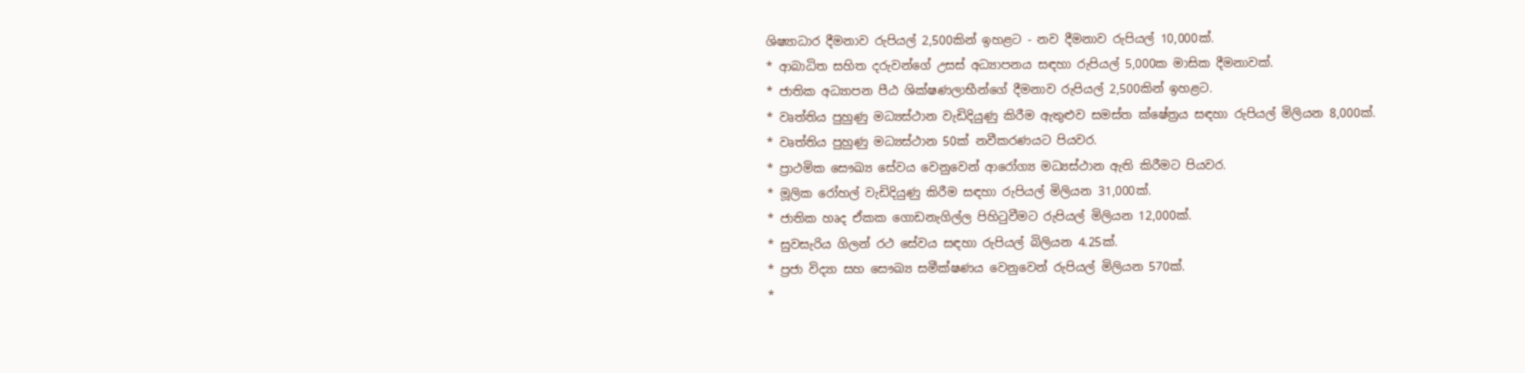ශිෂ්‍යාධාර දීමනාව රුපියල් 2,500කින් ඉහළට - නව දීමනාව රුපියල් 10,000ක්.
* ආබාධිත සහිත දරුවන්ගේ උසස් අධ්‍යාපනය සඳහා රුපියල් 5,000ක මාසික දීමනාවක්.
* ජාතික අධ්‍යාපන පීඨ ශික්ෂණලාභීන්ගේ දීමනාව රුපියල් 2,500කින් ඉහළට.
* වෘත්තිය පුහුණු මධ්‍යස්ථාන වැඩිදියුණු කිරීම ඇතුළුව සමස්ත ක්ෂේත්‍රය සඳහා රුපියල් මිලියන 8,000ක්.
* වෘත්තිය පුහුණු මධ්‍යස්ථාන 50ක් නවීකරණයට පියවර.
* ප්‍රාථමික සෞඛ්‍ය සේවය වෙනුවෙන් ආරෝග්‍ය මධ්‍යස්ථාන ඇති කිරීමට පියවර.
* මූලික රෝහල් වැඩිදියුණු කිරීම සඳහා රුපියල් මිලියන 31,000ක්.
* ජාතික හෘද ඒකක ගොඩනැගිල්ල පිහිටුවීමට රුපියල් මිලියන 12,000ක්.
* සුවසැරිය ගිලන් රථ සේවය සඳහා රුපියල් බිලියන 4.25ක්.
* ප්‍රජා විද්‍යා සහ සෞඛ්‍ය සමීක්ෂණය වෙනුවෙන් රුපියල් මිලියන 570ක්.
*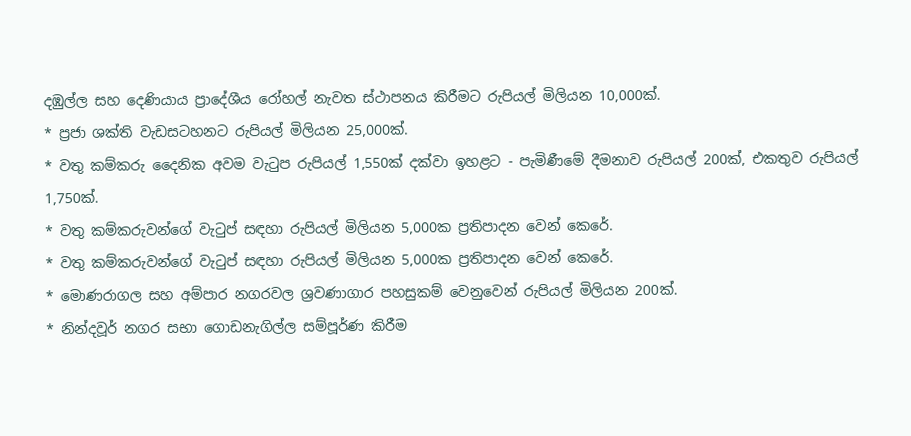දඹුල්ල සහ දෙණියාය ප්‍රාදේශීය රෝහල් නැවත ස්ථාපනය කිරීමට රුපියල් මිලියන 10,000ක්.
* ප්‍රජා ශක්ති වැඩසටහනට රුපියල් මිලියන 25,000ක්.
* වතු කම්කරු දෛනික අවම වැටුප රුපියල් 1,550ක් දක්වා ඉහළට - පැමිණීමේ දීමනාව රුපියල් 200ක්, එකතුව රුපියල් 1,750ක්.
* වතු කම්කරුවන්ගේ වැටුප් සඳහා රුපියල් මිලියන 5,000ක ප්‍රතිපාදන වෙන් කෙරේ.
* වතු කම්කරුවන්ගේ වැටුප් සඳහා රුපියල් මිලියන 5,000ක ප්‍රතිපාදන වෙන් කෙරේ.
* මොණරාගල සහ අම්පාර නගරවල ශ්‍රවණාගාර පහසුකම් වෙනුවෙන් රුපියල් මිලියන 200ක්.
* නින්දවූර් නගර සභා ගොඩනැගිල්ල සම්පූර්ණ කිරීම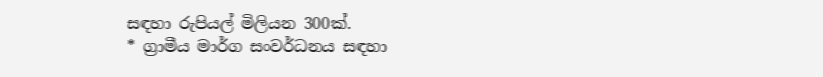සඳහා රුපියල් මිලියන 300ක්.
* ග්‍රාමීය මාර්ග සංවර්ධනය සඳහා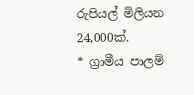රුපියල් මිලියන 24,000ක්.
* ග්‍රාමීය පාලම්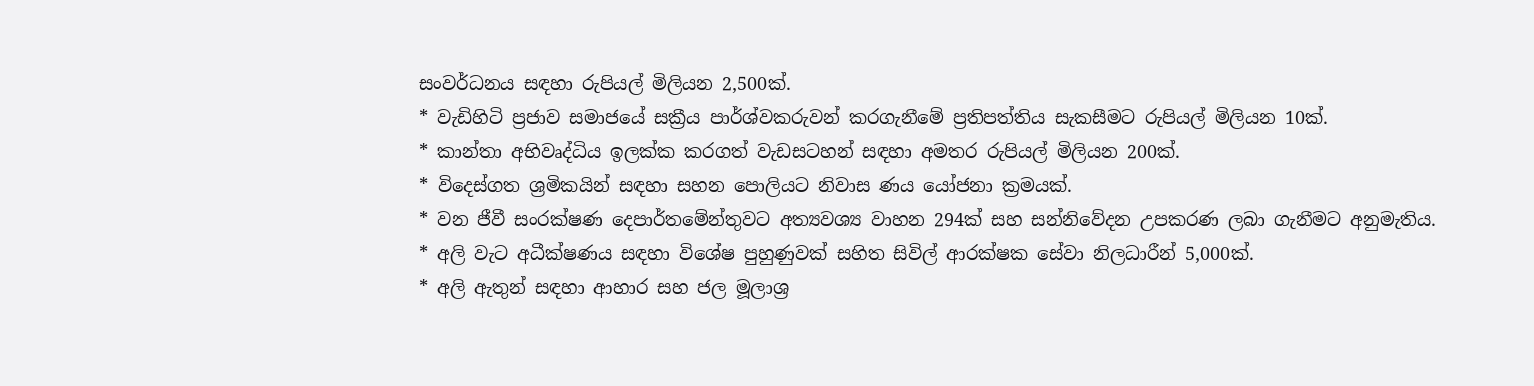සංවර්ධනය සඳහා රුපියල් මිලියන 2,500ක්.
* වැඩිහිටි ප්‍රජාව සමාජයේ සක්‍රීය පාර්ශ්වකරුවන් කරගැනීමේ ප්‍රතිපත්තිය සැකසීමට රුපියල් මිලියන 10ක්.
* කාන්තා අභිවෘද්ධිය ඉලක්ක කරගත් වැඩසටහන් සඳහා අමතර රුපියල් මිලියන 200ක්.
* විදෙස්ගත ශ්‍රමිකයින් සඳහා සහන පොලියට නිවාස ණය යෝජනා ක්‍රමයක්.
* වන ජීවී සංරක්ෂණ දෙපාර්තමේන්තුවට අත්‍යවශ්‍ය වාහන 294ක් සහ සන්නිවේදන උපකරණ ලබා ගැනීමට අනුමැතිය.
* අලි වැට අධීක්ෂණය සඳහා විශේෂ පුහුණුවක් සහිත සිවිල් ආරක්ෂක සේවා නිලධාරීන් 5,000ක්.
* අලි ඇතුන් සඳහා ආහාර සහ ජල මූලාශ්‍ර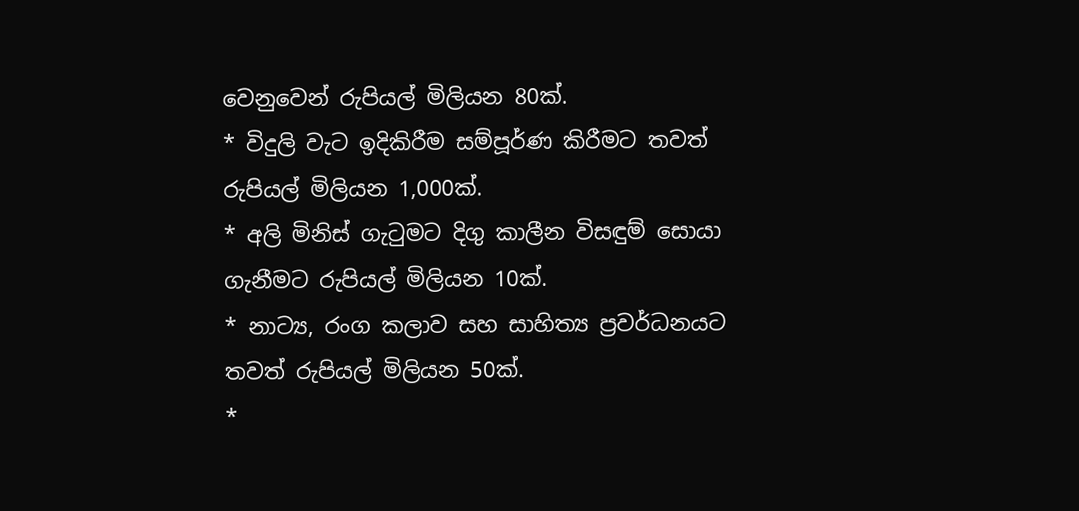වෙනුවෙන් රුපියල් මිලියන 80ක්.
* විදුලි වැට ඉදිකිරීම සම්පූර්ණ කිරීමට තවත් රුපියල් මිලියන 1,000ක්.
* අලි මිනිස් ගැටුමට දිගු කාලීන විසඳුම් සොයා ගැනීමට රුපියල් මිලියන 10ක්.
* නාට්‍ය, රංග කලාව සහ සාහිත්‍ය ප්‍රවර්ධනයට තවත් රුපියල් මිලියන 50ක්.
*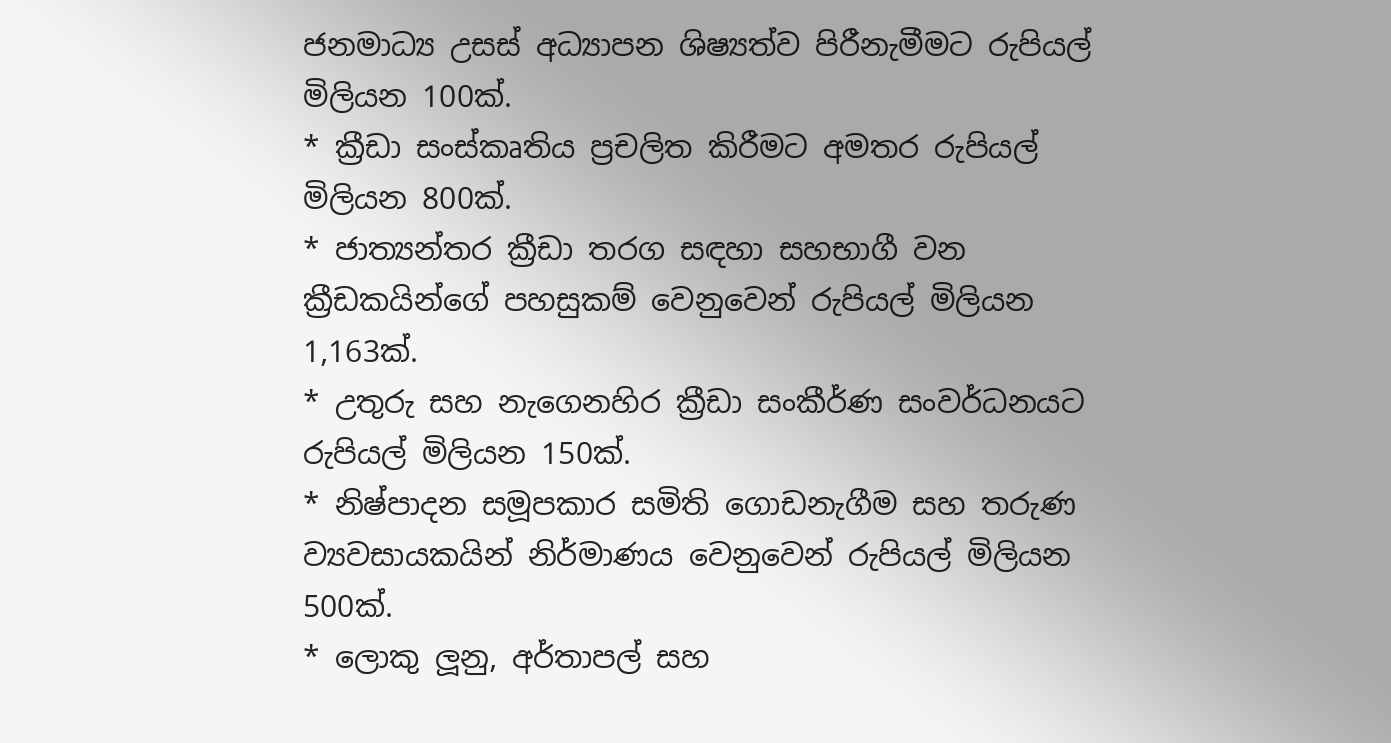ජනමාධ්‍ය උසස් අධ්‍යාපන ශිෂ්‍යත්ව පිරීනැමීමට රුපියල් මිලියන 100ක්.
* ක්‍රීඩා සංස්කෘතිය ප්‍රචලිත කිරීමට අමතර රුපියල් මිලියන 800ක්.
* ජාත්‍යන්තර ක්‍රීඩා තරග සඳහා සහභාගී වන ක්‍රීඩකයින්ගේ පහසුකම් වෙනුවෙන් රුපියල් මිලියන 1,163ක්.
* උතුරු සහ නැගෙනහිර ක්‍රීඩා සංකීර්ණ සංවර්ධනයට රුපියල් මිලියන 150ක්.
* නිෂ්පාදන සමූපකාර සමිති ගොඩනැගීම සහ තරුණ ව්‍යවසායකයින් නිර්මාණය වෙනුවෙන් රුපියල් මිලියන 500ක්.
* ලොකු ලූනු, අර්තාපල් සහ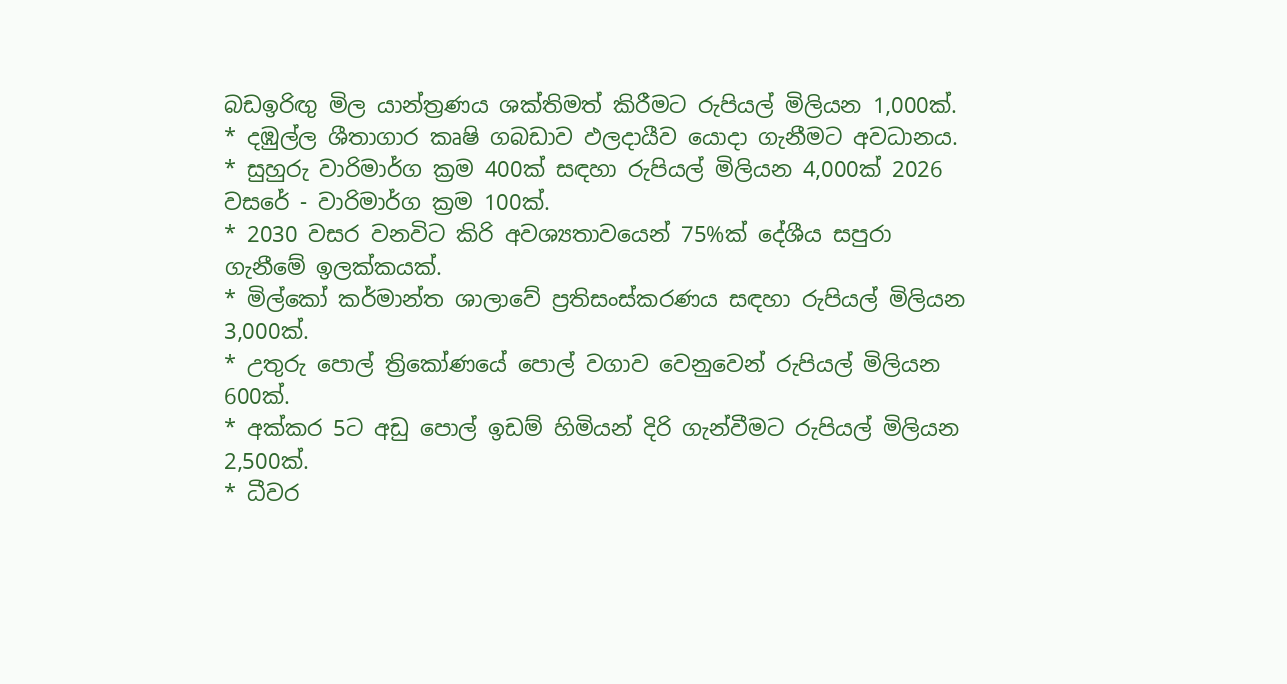බඩඉරිඟු මිල යාන්ත්‍රණය ශක්තිමත් කිරීමට රුපියල් මිලියන 1,000ක්.
* දඹුල්ල ශීතාගාර කෘෂි ගබඩාව ඵලදායීව යොදා ගැනීමට අවධානය.
* සුහුරු වාරිමාර්ග ක්‍රම 400ක් සඳහා රුපියල් මිලියන 4,000ක් 2026 වසරේ - වාරිමාර්ග ක්‍රම 100ක්.
* 2030 වසර වනවිට කිරි අවශ්‍යතාවයෙන් 75%ක් දේශීය සපුරා ගැනීමේ ඉලක්කයක්.
* මිල්කෝ කර්මාන්ත ශාලාවේ ප්‍රතිසංස්කරණය සඳහා රුපියල් මිලියන 3,000ක්.
* උතුරු පොල් ත්‍රිකෝණයේ පොල් වගාව වෙනුවෙන් රුපියල් මිලියන 600ක්.
* අක්කර 5ට අඩු පොල් ඉඩම් හිමියන් දිරි ගැන්වීමට රුපියල් මිලියන 2,500ක්.
* ධීවර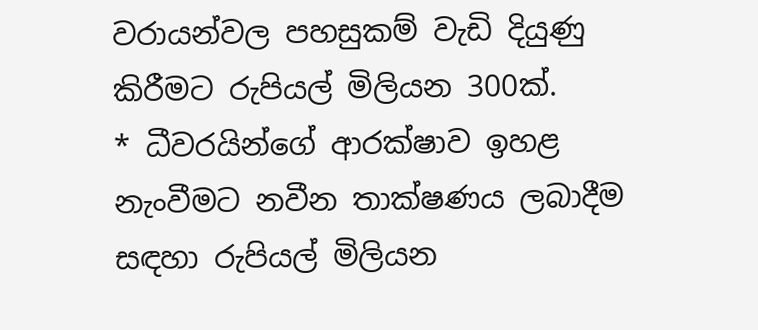වරායන්වල පහසුකම් වැඩි දියුණු කිරීමට රුපියල් මිලියන 300ක්.
* ධීවරයින්ගේ ආරක්ෂාව ඉහළ නැංවීමට නවීන තාක්ෂණය ලබාදීම සඳහා රුපියල් මිලියන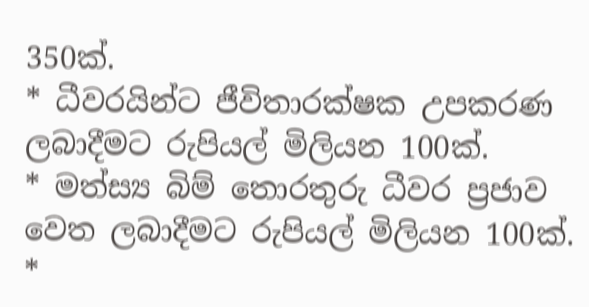350ක්.
* ධීවරයින්ට ජීවිතාරක්ෂක උපකරණ ලබාදීමට රුපියල් මිලියන 100ක්.
* මත්ස්‍ය බිම් තොරතුරු ධීවර ප්‍රජාව වෙත ලබාදීමට රුපියල් මිලියන 100ක්.
*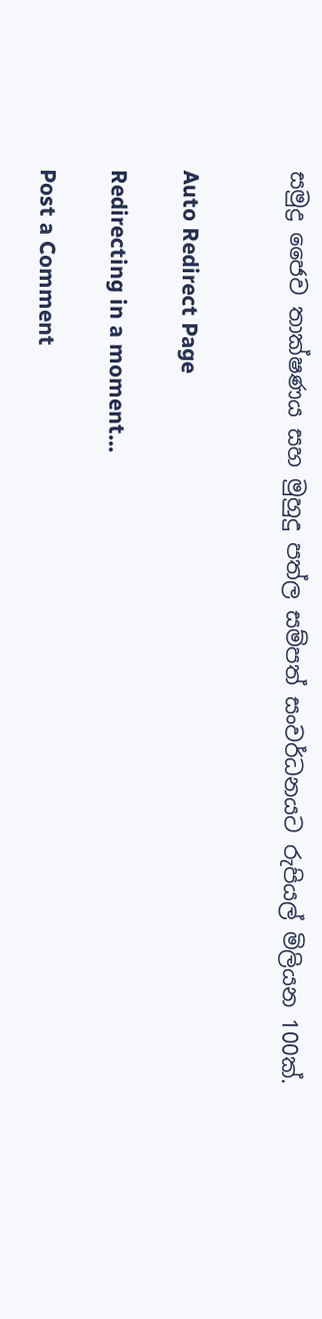සමුද්‍ර ජෛව තාක්ෂණය සහ මුහුදු පත්ල සම්පත් සංවර්ධනයට රුපියල් මිලියන 100ක්.


Auto Redirect Page

Redirecting in a moment...

Post a Comment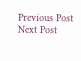Previous Post Next Post